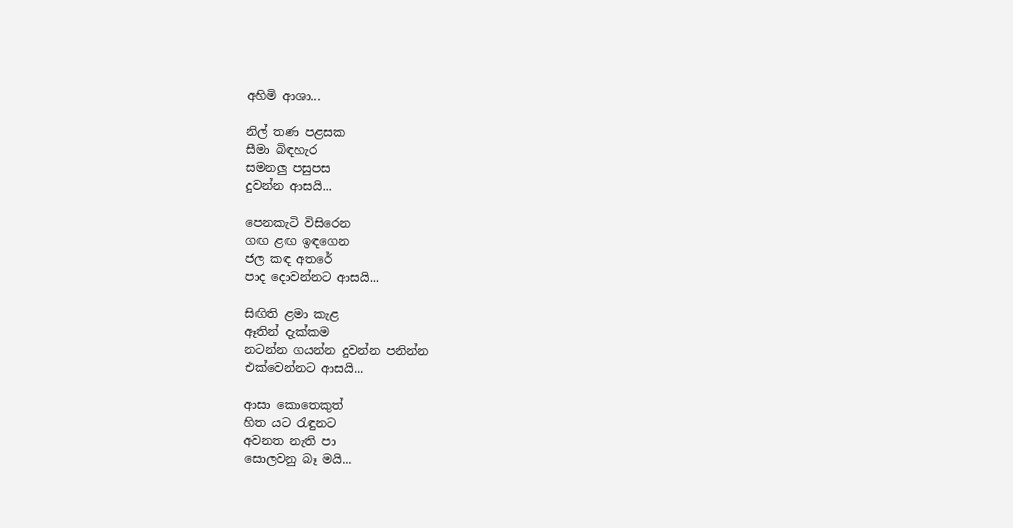අහිමි ආශා...

නිල් තණ පළසක
සීමා බිඳහැර
සමනලු පසුපස
දුවන්න ආසයි...

පෙනකැටි විසිරෙන
ගඟ ළඟ ඉඳගෙන
ජල කඳ අතරේ
පාද දොවන්නට ආසයි...

සිඟිති ළමා කැළ
ඈතින් දැක්කම
නටන්න ගයන්න දුවන්න පනින්න
එක්වෙන්නට ආසයි...

ආසා කොතෙකුත්
හිත යට රැඳුනට
අවනත නැති පා
සොලවනු බෑ මයි...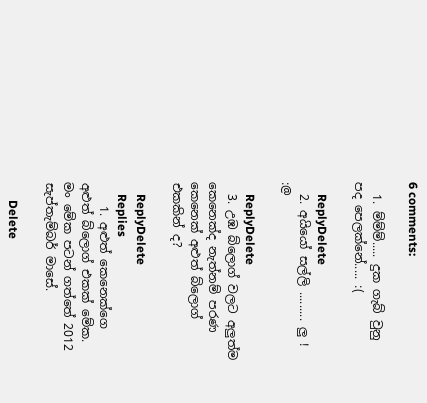6 comments:

  1. ම්ම්ම්..... දුක ගැබ් වුනු පද පෙලක්නේ..... :(

    ReplyDelete
  2. අයියෝ සල්ලි ......... ලු ! :@

    ReplyDelete
  3. උඹ බ්ලොග් වලට අලුත්ම කෙනෙක්ද නැත්නම් පරණ කෙනෙක් අළුත් බ්ලොග් එකකින් ද?

    ReplyDelete
    Replies
    1. අළුත් කෙනෙක්ගෙ අළුත් බ්ලොග් එකක් මේක. මං මේක පටන් ගත්තේ 2012 සැප්තැම්බර් මාසේ.

      Delete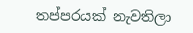තප්පරයක් නැවතිලා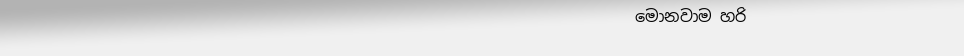මොනවාම හරි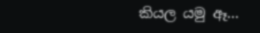කියල යමු ඈ...